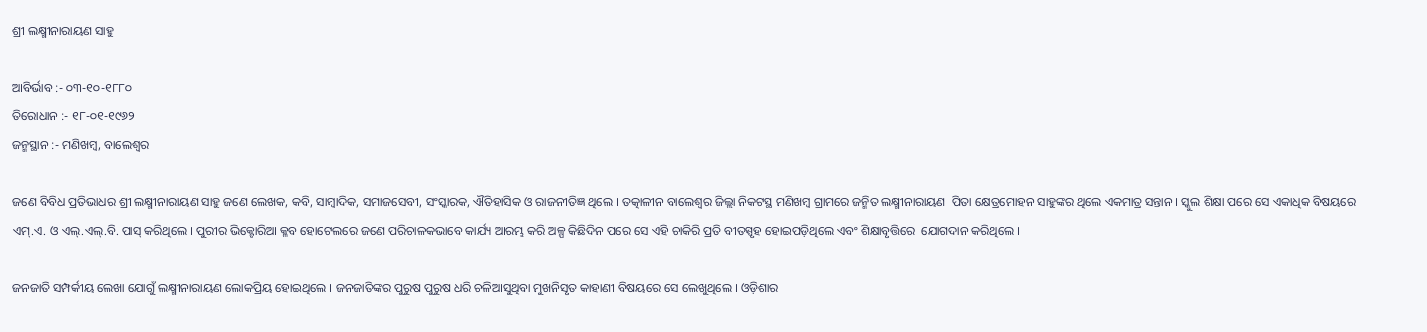ଶ୍ରୀ ଲକ୍ଷ୍ମୀନାରାୟଣ ସାହୁ

ଆବିର୍ଭାବ :- ୦୩-୧୦-୧୮୮୦
ତିରୋଧାନ :- ୧୮-୦୧-୧୯୬୨
ଜନ୍ମସ୍ଥାନ :- ମଣିଖମ୍ବ, ବାଲେଶ୍ୱର

ଜଣେ ବିବିଧ ପ୍ରତିଭାଧର ଶ୍ରୀ ଲକ୍ଷ୍ମୀନାରାୟଣ ସାହୁ ଜଣେ ଲେଖକ, କବି, ସାମ୍ବାଦିକ, ସମାଜସେବୀ, ସଂସ୍କାରକ, ଐତିହାସିକ ଓ ରାଜନୀତିଜ୍ଞ ଥିଲେ । ତତ୍କାଳୀନ ବାଲେଶ୍ୱର ଜିଲ୍ଲା ନିକଟସ୍ଥ ମଣିଖମ୍ବ ଗ୍ରାମରେ ଜନ୍ମିତ ଲକ୍ଷ୍ମୀନାରାୟଣ  ପିତା କ୍ଷେତ୍ରମୋହନ ସାହୁଙ୍କର ଥିଲେ ଏକମାତ୍ର ସନ୍ତାନ । ସ୍କୁଲ ଶିକ୍ଷା ପରେ ସେ ଏକାଧିକ ବିଷୟରେ ଏମ୍.ଏ. ଓ ଏଲ୍.ଏଲ୍.ବି. ପାସ୍‍ କରିଥିଲେ । ପୁରୀର ଭିକ୍ଟୋରିଆ କ୍ଳବ ହୋଟେଲରେ ଜଣେ ପରିଚାଳକଭାବେ କାର୍ଯ୍ୟ ଆରମ୍ଭ କରି ଅଳ୍ପ କିଛିଦିନ ପରେ ସେ ଏହି ଚାକିରି ପ୍ରତି ବୀତସ୍ପୃହ ହୋଇପଡ଼ିଥିଲେ ଏବଂ ଶିକ୍ଷାବୃତ୍ତିରେ  ଯୋଗଦାନ କରିଥିଲେ ।

ଜନଜାତି ସମ୍ପର୍କୀୟ ଲେଖା ଯୋଗୁଁ ଲକ୍ଷ୍ମୀନାରାୟଣ ଲୋକପ୍ରିୟ ହୋଇଥିଲେ । ଜନଜାତିଙ୍କର ପୁରୁଷ ପୁରୁଷ ଧରି ଚଳିଆସୁଥିବା ମୁଖନିସୃତ କାହାଣୀ ବିଷୟରେ ସେ ଲେଖୁଥିଲେ । ଓଡ଼ିଶାର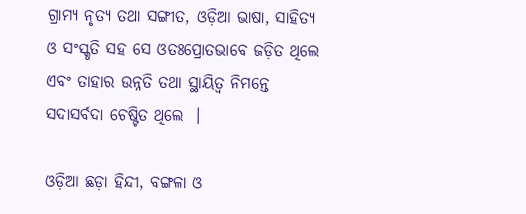ଗ୍ରାମ୍ୟ ନୃତ୍ୟ ତଥା ସଙ୍ଗୀତ, ଓଡ଼ିଆ ଭାଷା, ସାହିତ୍ୟ ଓ ସଂସ୍କୃତି ସହ ସେ ଓତଃପ୍ରୋତଭାବେ ଜଡ଼ିତ ଥିଲେ ଏବଂ ତାହାର ଉନ୍ନତି ତଥା ସ୍ଥାୟିତ୍ୱ ନିମନ୍ତେ ସଦାସର୍ବଦା ଚେଷ୍ଟିତ ଥିଲେ  ।

ଓଡ଼ିଆ ଛଡ଼ା ହିନ୍ଦୀ, ବଙ୍ଗଳା ଓ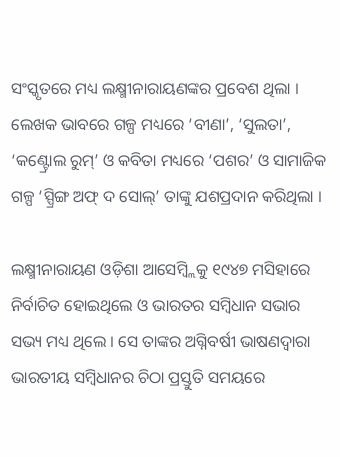ସଂସ୍କୃତରେ ମଧ୍ୟ ଲକ୍ଷ୍ମୀନାରାୟଣଙ୍କର ପ୍ରବେଶ ଥିଲା । ଲେଖକ ଭାବରେ ଗଳ୍ପ ମଧ୍ୟରେ ‘ବୀଣା’, ‘ସୁଲତା’, ‘କଣ୍ଟ୍ରୋଲ ରୁମ୍’ ଓ କବିତା ମଧ୍ୟରେ ‘ପଶର’ ଓ ସାମାଜିକ ଗଳ୍ପ ‘ସ୍ପ୍ରିଙ୍ଗ ଅଫ୍ ଦ ସୋଲ୍’ ତାଙ୍କୁ ଯଶପ୍ରଦାନ କରିଥିଲା ।

ଲକ୍ଷ୍ମୀନାରାୟଣ ଓଡ଼ିଶା ଆସେମ୍ବ୍ଲିକୁ ୧୯୪୭ ମସିହାରେ ନିର୍ବାଚିତ ହୋଇଥିଲେ ଓ ଭାରତର ସମ୍ବିଧାନ ସଭାର ସଭ୍ୟ ମଧ୍ୟ ଥିଲେ । ସେ ତାଙ୍କର ଅଗ୍ନିବର୍ଷୀ ଭାଷଣଦ୍ୱାରା ଭାରତୀୟ ସମ୍ବିଧାନର ଚିଠା ପ୍ରସ୍ତୁତି ସମୟରେ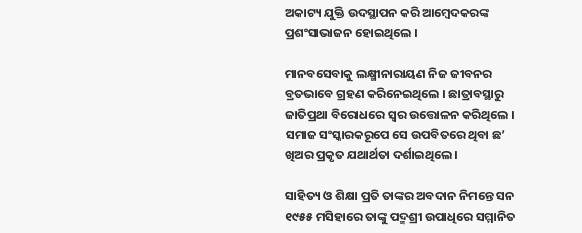ଅକାଟ୍ୟ ଯୁକ୍ତି ଉଦସ୍ଥାପନ କରି ଆମ୍ବେଦକରଙ୍କ ପ୍ରଶଂସାଭାଜନ ହୋଇଥିଲେ ।

ମାନବସେବାକୁ ଲକ୍ଷ୍ମୀନାରାୟଣ ନିଜ ଜୀବନର ବ୍ରତଭାବେ ଗ୍ରହଣ କରିନେଇଥିଲେ । ଛାତ୍ରାବସ୍ଥାରୁ ଜାତିପ୍ରଥା ବିରୋଧରେ ସ୍ୱର ଉତ୍ତୋଳନ କରିଥିଲେ । ସମାଜ ସଂସ୍କାରକରୂପେ ସେ ଉପବିତରେ ଥିବା ଛ’ ଖିଅର ପ୍ରକୃତ ଯଥାର୍ଥତା ଦର୍ଶାଇଥିଲେ ।

ସାହିତ୍ୟ ଓ ଶିକ୍ଷା ପ୍ରତି ତାଙ୍କର ଅବଦାନ ନିମନ୍ତେ ସନ ୧୯୫୫ ମସିହାରେ ତାଙ୍କୁ ପଦ୍ମଶ୍ରୀ ଉପାଧିରେ ସମ୍ମାନିତ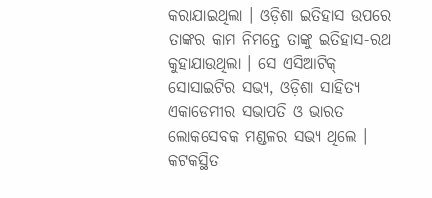କରାଯାଇଥିଲା । ଓଡ଼ିଶା ଇତିହାସ ଉପରେ ତାଙ୍କର କାମ ନିମନ୍ତେ ତାଙ୍କୁ ଇତିହାସ-ରଥ କୁହାଯାଉଥିଲା । ସେ ଏସିଆଟିକ୍ ସୋସାଇଟିର ସଭ୍ୟ, ଓଡ଼ିଶା ସାହିତ୍ୟ ଏକାଡେମୀର ସଭାପତି ଓ ଭାରତ ଲୋକସେବକ ମଣ୍ଡଳର ସଭ୍ୟ ଥିଲେ । କଟକସ୍ଥିତ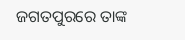ଜଗତପୁରରେ ତାଙ୍କ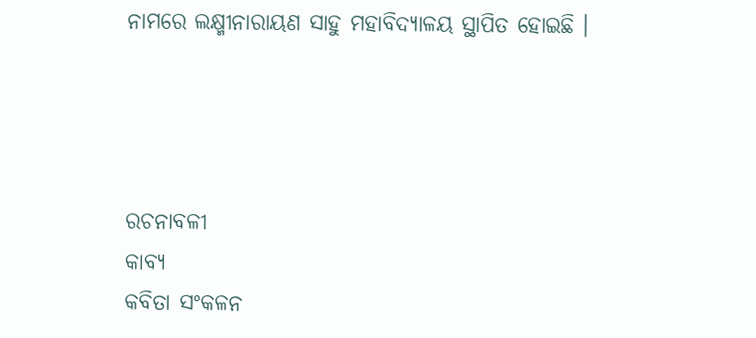ନାମରେ ଲକ୍ଷ୍ମୀନାରାୟଣ ସାହୁ ମହାବିଦ୍ୟାଳୟ ସ୍ଥାପିତ ହୋଇଛି ।




ରଚନାବଳୀ
କାବ୍ୟ
କବିତା ସଂକଳନ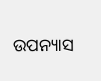ଉପନ୍ୟାସ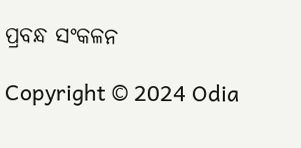ପ୍ରବନ୍ଧ ସଂକଳନ

Copyright © 2024 Odia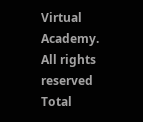Virtual Academy. All rights reserved      Total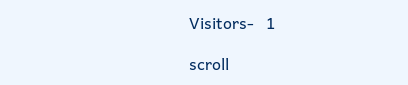Visitors-   1

scroll